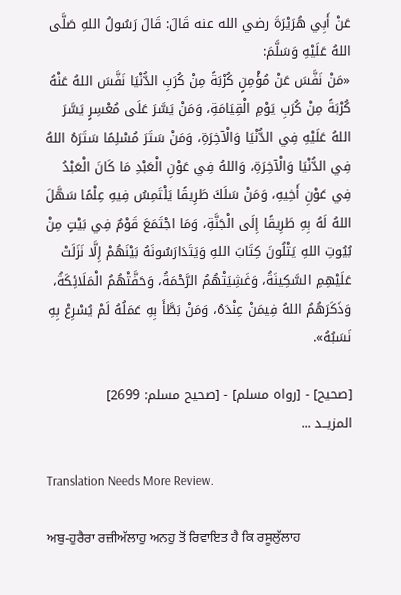عَنْ أَبِي هُرَيْرَةَ رضي الله عنه قَالَ: قَالَ رَسُولُ اللهِ صَلَّى اللهُ عَلَيْهِ وَسَلَّمَ:
«مَنْ نَفَّسَ عَنْ مُؤْمِنٍ كُرْبَةً مِنْ كُرَبِ الدُّنْيَا نَفَّسَ اللهُ عَنْهُ كُرْبَةً مِنْ كُرَبِ يَوْمِ الْقِيَامَةِ، وَمَنْ يَسَّرَ عَلَى مُعْسِرٍ يَسَّرَ اللهُ عَلَيْهِ فِي الدُّنْيَا وَالْآخِرَةِ، وَمَنْ سَتَرَ مُسْلِمًا سَتَرَهُ اللهُ فِي الدُّنْيَا وَالْآخِرَةِ، وَاللهُ فِي عَوْنِ الْعَبْدِ مَا كَانَ الْعَبْدُ فِي عَوْنِ أَخِيهِ، وَمَنْ سَلَكَ طَرِيقًا يَلْتَمِسُ فِيهِ عِلْمًا سَهَّلَ اللهُ لَهُ بِهِ طَرِيقًا إِلَى الْجَنَّةِ، وَمَا اجْتَمَعَ قَوْمٌ فِي بَيْتٍ مِنْ بُيُوتِ اللهِ يَتْلُونَ كِتَابَ اللهِ وَيَتَدَارَسُونَهُ بَيْنَهُمْ إِلَّا نَزَلَتْ عَلَيْهِمِ السَّكِينَةُ، وَغَشِيَتْهُمُ الرَّحْمَةُ، وَحَفَّتْهُمُ الْمَلَائِكَةُ، وَذَكَرَهُمُ اللهُ فِيمَنْ عِنْدَهُ، وَمَنْ بَطَّأَ بِهِ عَمَلُهُ لَمْ يُسْرِعْ بِهِ نَسَبُهُ».

[صحيح] - [رواه مسلم] - [صحيح مسلم: 2699]
المزيــد ...

Translation Needs More Review.

ਅਬੁ-ਹੁਰੈਰਾ ਰਜ਼ੀਅੱਲਾਹੁ ਅਨਹੁ ਤੋਂ ਰਿਵਾਇਤ ਹੈ ਕਿ ਰਸੂਲੁੱਲਾਹ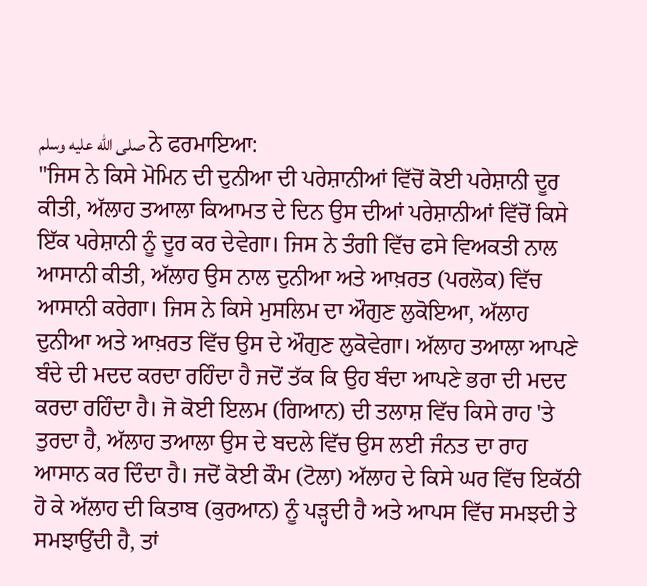صلى الله عليه وسلم ਨੇ ਫਰਮਾਇਆ:
"ਜਿਸ ਨੇ ਕਿਸੇ ਮੋਮਿਨ ਦੀ ਦੁਨੀਆ ਦੀ ਪਰੇਸ਼ਾਨੀਆਂ ਵਿੱਚੋਂ ਕੋਈ ਪਰੇਸ਼ਾਨੀ ਦੂਰ ਕੀਤੀ, ਅੱਲਾਹ ਤਆਲਾ ਕਿਆਮਤ ਦੇ ਦਿਨ ਉਸ ਦੀਆਂ ਪਰੇਸ਼ਾਨੀਆਂ ਵਿੱਚੋਂ ਕਿਸੇ ਇੱਕ ਪਰੇਸ਼ਾਨੀ ਨੂੰ ਦੂਰ ਕਰ ਦੇਵੇਗਾ। ਜਿਸ ਨੇ ਤੰਗੀ ਵਿੱਚ ਫਸੇ ਵਿਅਕਤੀ ਨਾਲ ਆਸਾਨੀ ਕੀਤੀ, ਅੱਲਾਹ ਉਸ ਨਾਲ ਦੁਨੀਆ ਅਤੇ ਆਖ਼ਰਤ (ਪਰਲੋਕ) ਵਿੱਚ ਆਸਾਨੀ ਕਰੇਗਾ। ਜਿਸ ਨੇ ਕਿਸੇ ਮੁਸਲਿਮ ਦਾ ਔਗੁਣ ਲੁਕੋਇਆ, ਅੱਲਾਹ ਦੁਨੀਆ ਅਤੇ ਆਖ਼ਰਤ ਵਿੱਚ ਉਸ ਦੇ ਔਗੁਣ ਲੁਕੋਵੇਗਾ। ਅੱਲਾਹ ਤਆਲਾ ਆਪਣੇ ਬੰਦੇ ਦੀ ਮਦਦ ਕਰਦਾ ਰਹਿੰਦਾ ਹੈ ਜਦੋਂ ਤੱਕ ਕਿ ਉਹ ਬੰਦਾ ਆਪਣੇ ਭਰਾ ਦੀ ਮਦਦ ਕਰਦਾ ਰਹਿੰਦਾ ਹੈ। ਜੋ ਕੋਈ ਇਲਮ (ਗਿਆਨ) ਦੀ ਤਲਾਸ਼ ਵਿੱਚ ਕਿਸੇ ਰਾਹ 'ਤੇ ਤੁਰਦਾ ਹੈ, ਅੱਲਾਹ ਤਆਲਾ ਉਸ ਦੇ ਬਦਲੇ ਵਿੱਚ ਉਸ ਲਈ ਜੰਨਤ ਦਾ ਰਾਹ ਆਸਾਨ ਕਰ ਦਿੰਦਾ ਹੈ। ਜਦੋਂ ਕੋਈ ਕੌਮ (ਟੋਲਾ) ਅੱਲਾਹ ਦੇ ਕਿਸੇ ਘਰ ਵਿੱਚ ਇਕੱਠੀ ਹੋ ਕੇ ਅੱਲਾਹ ਦੀ ਕਿਤਾਬ (ਕੁਰਆਨ) ਨੂੰ ਪੜ੍ਹਦੀ ਹੈ ਅਤੇ ਆਪਸ ਵਿੱਚ ਸਮਝਦੀ ਤੇ ਸਮਝਾਉਂਦੀ ਹੈ, ਤਾਂ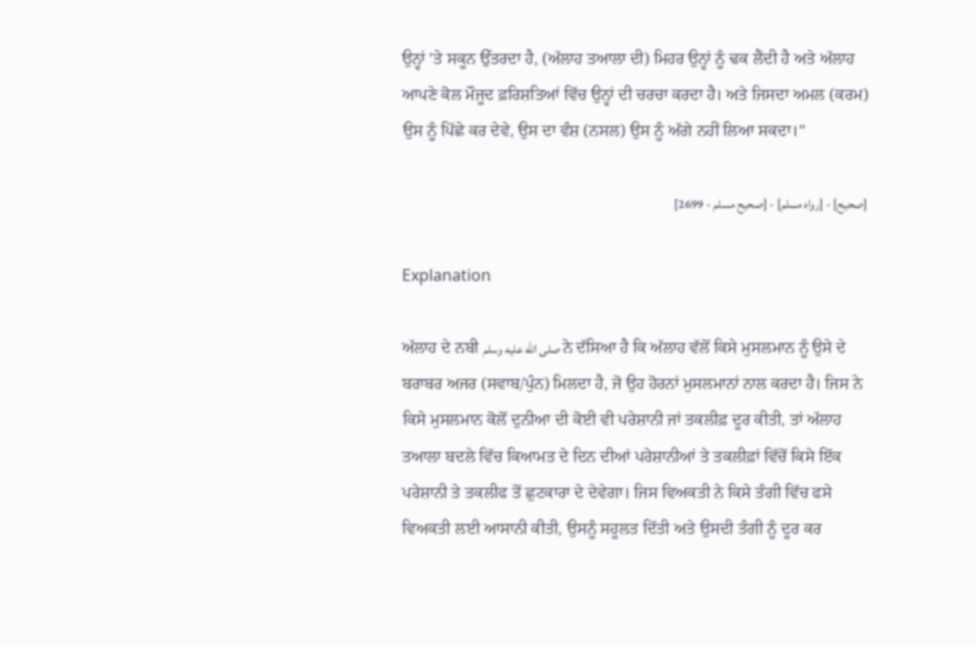ਉਨ੍ਹਾਂ 'ਤੇ ਸਕੂਨ ਉੱਤਰਦਾ ਹੈ, (ਅੱਲਾਹ ਤਆਲਾ ਦੀ) ਮਿਹਰ ਉਨ੍ਹਾਂ ਨੂੰ ਢਕ ਲੈਂਦੀ ਹੈ ਅਤੇ ਅੱਲਾਹ ਆਪਣੇ ਕੋਲ ਮੌਜੂਦ ਫ਼ਰਿਸ਼ਤਿਆਂ ਵਿੱਚ ਉਨ੍ਹਾਂ ਦੀ ਚਰਚਾ ਕਰਦਾ ਹੈ। ਅਤੇ ਜਿਸਦਾ ਅਮਲ (ਕਰਮ) ਉਸ ਨੂੰ ਪਿੱਛੇ ਕਰ ਦੇਵੇ, ਉਸ ਦਾ ਵੰਸ਼ (ਨਸਲ) ਉਸ ਨੂੰ ਅੱਗੇ ਨਹੀਂ ਲਿਆ ਸਕਦਾ।"

[صحيح] - [رواه مسلم] - [صحيح مسلم - 2699]

Explanation

ਅੱਲਾਹ ਦੇ ਨਬੀ صلى الله عليه وسلم ਨੇ ਦੱਸਿਆ ਹੈ ਕਿ ਅੱਲਾਹ ਵੱਲੋਂ ਕਿਸੇ ਮੁਸਲਮਾਨ ਨੂੰ ਉਸੇ ਦੇ ਬਰਾਬਰ ਅਜਰ (ਸਵਾਬ/ਪੁੰਨ) ਮਿਲਦਾ ਹੈ, ਜੋ ਉਹ ਹੋਰਨਾਂ ਮੁਸਲਮਾਨਾਂ ਨਾਲ ਕਰਦਾ ਹੈ। ਜਿਸ ਨੇ ਕਿਸੇ ਮੁਸਲਮਾਨ ਕੋਲੋਂ ਦੁਨੀਆ ਦੀ ਕੋਈ ਵੀ ਪਰੇਸ਼ਾਨੀ ਜਾਂ ਤਕਲੀਫ਼ ਦੂਰ ਕੀਤੀ, ਤਾਂ ਅੱਲਾਹ ਤਆਲਾ ਬਦਲੇ ਵਿੱਚ ਕਿਆਮਤ ਦੇ ਦਿਨ ਦੀਆਂ ਪਰੇਸ਼ਾਨੀਆਂ ਤੇ ਤਕਲੀਫ਼ਾਂ ਵਿੱਚੋਂ ਕਿਸੇ ਇੱਕ ਪਰੇਸ਼ਾਨੀ ਤੇ ਤਕਲੀਫ ਤੋਂ ਛੁਟਕਾਰਾ ਦੇ ਦੇਵੇਗਾ। ਜਿਸ ਵਿਅਕਤੀ ਨੇ ਕਿਸੇ ਤੰਗੀ ਵਿੱਚ ਫਸੇ ਵਿਅਕਤੀ ਲਈ ਆਸਾਨੀ ਕੀਤੀ, ਉਸਨੂੰ ਸਹੂਲਤ ਦਿੱਤੀ ਅਤੇ ਉਸਦੀ ਤੰਗੀ ਨੂੰ ਦੂਰ ਕਰ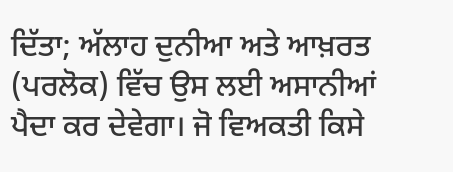ਦਿੱਤਾ; ਅੱਲਾਹ ਦੁਨੀਆ ਅਤੇ ਆਖ਼ਰਤ (ਪਰਲੋਕ) ਵਿੱਚ ਉਸ ਲਈ ਅਸਾਨੀਆਂ ਪੈਦਾ ਕਰ ਦੇਵੇਗਾ। ਜੋ ਵਿਅਕਤੀ ਕਿਸੇ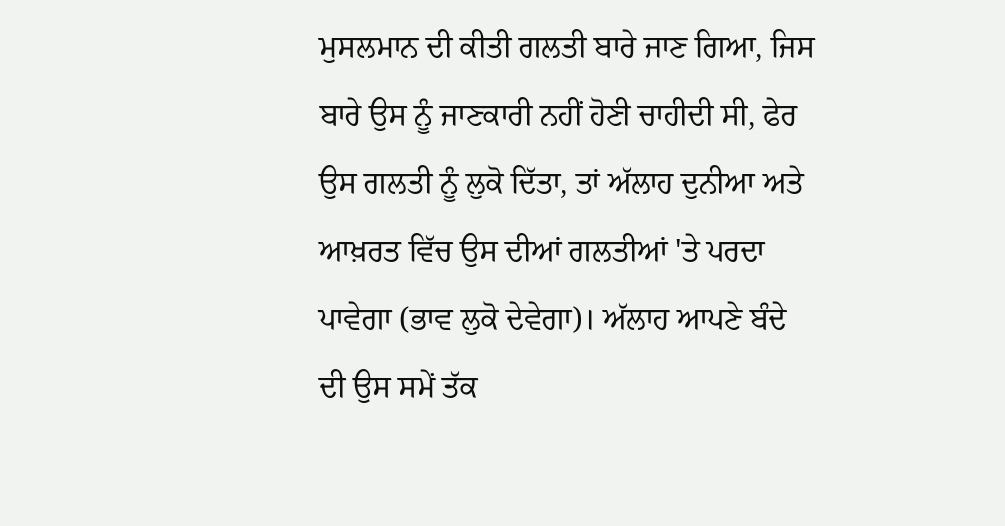ਮੁਸਲਮਾਨ ਦੀ ਕੀਤੀ ਗਲਤੀ ਬਾਰੇ ਜਾਣ ਗਿਆ, ਜਿਸ ਬਾਰੇ ਉਸ ਨੂੰ ਜਾਣਕਾਰੀ ਨਹੀਂ ਹੋਣੀ ਚਾਹੀਦੀ ਸੀ, ਫੇਰ ਉਸ ਗਲਤੀ ਨੂੰ ਲੁਕੋ ਦਿੱਤਾ, ਤਾਂ ਅੱਲਾਹ ਦੁਨੀਆ ਅਤੇ ਆਖ਼ਰਤ ਵਿੱਚ ਉਸ ਦੀਆਂ ਗਲਤੀਆਂ 'ਤੇ ਪਰਦਾ ਪਾਵੇਗਾ (ਭਾਵ ਲੁਕੋ ਦੇਵੇਗਾ)। ਅੱਲਾਹ ਆਪਣੇ ਬੰਦੇ ਦੀ ਉਸ ਸਮੇਂ ਤੱਕ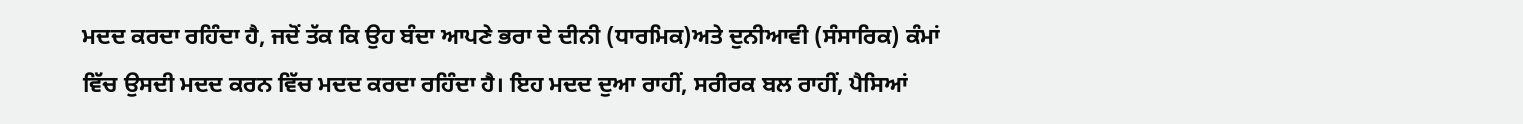ਮਦਦ ਕਰਦਾ ਰਹਿੰਦਾ ਹੈ, ਜਦੋਂ ਤੱਕ ਕਿ ਉਹ ਬੰਦਾ ਆਪਣੇ ਭਰਾ ਦੇ ਦੀਨੀ (ਧਾਰਮਿਕ)ਅਤੇ ਦੁਨੀਆਵੀ (ਸੰਸਾਰਿਕ) ਕੰਮਾਂ ਵਿੱਚ ਉਸਦੀ ਮਦਦ ਕਰਨ ਵਿੱਚ ਮਦਦ ਕਰਦਾ ਰਹਿੰਦਾ ਹੈ। ਇਹ ਮਦਦ ਦੁਆ ਰਾਹੀਂ, ਸਰੀਰਕ ਬਲ ਰਾਹੀਂ, ਪੈਸਿਆਂ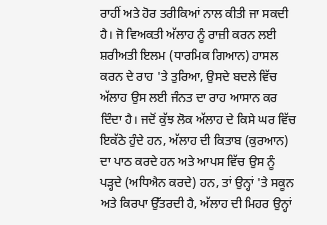ਰਾਹੀਂ ਅਤੇ ਹੋਰ ਤਰੀਕਿਆਂ ਨਾਲ ਕੀਤੀ ਜਾ ਸਕਦੀ ਹੈ। ਜੋ ਵਿਅਕਤੀ ਅੱਲਾਹ ਨੂੰ ਰਾਜ਼ੀ ਕਰਨ ਲਈ ਸ਼ਰੀਅਤੀ ਇਲਮ (ਧਾਰਮਿਕ ਗਿਆਨ) ਹਾਸਲ ਕਰਨ ਦੇ ਰਾਹ 'ਤੇ ਤੁਰਿਆ, ਉਸਦੇ ਬਦਲੇ ਵਿੱਚ ਅੱਲਾਹ ਉਸ ਲਈ ਜੰਨਤ ਦਾ ਰਾਹ ਆਸਾਨ ਕਰ ਦਿੰਦਾ ਹੈ। ਜਦੋਂ ਕੁੱਝ ਲੋਕ ਅੱਲਾਹ ਦੇ ਕਿਸੇ ਘਰ ਵਿੱਚ ਇਕੱਠੇ ਹੁੰਦੇ ਹਨ, ਅੱਲਾਹ ਦੀ ਕਿਤਾਬ (ਕੁਰਆਨ) ਦਾ ਪਾਠ ਕਰਦੇ ਹਨ ਅਤੇ ਆਪਸ ਵਿੱਚ ਉਸ ਨੂੰ ਪੜ੍ਹਦੇ (ਅਧਿਐਨ ਕਰਦੇ) ਹਨ, ਤਾਂ ਉਨ੍ਹਾਂ 'ਤੇ ਸਕੂਨ ਅਤੇ ਕਿਰਪਾ ਉੱਤਰਦੀ ਹੈ, ਅੱਲਾਹ ਦੀ ਮਿਹਰ ਉਨ੍ਹਾਂ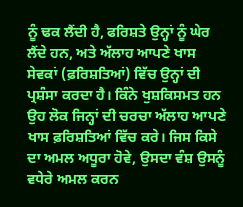ਨੂੰ ਢਕ ਲੈਂਦੀ ਹੈ, ਫਰਿਸ਼ਤੇ ਉਨ੍ਹਾਂ ਨੂੰ ਘੇਰ ਲੈਂਦੇ ਹਨ, ਅਤੇ ਅੱਲਾਹ ਆਪਣੇ ਖਾਸ ਸੇਵਕਾਂ (ਫ਼ਰਿਸ਼ਤਿਆਂ) ਵਿੱਚ ਉਨ੍ਹਾਂ ਦੀ ਪ੍ਰਸ਼ੰਸਾ ਕਰਦਾ ਹੈ। ਕਿੰਨੇ ਖੁਸ਼ਕਿਸਮਤ ਹਨ ਉਹ ਲੋਕ ਜਿਨ੍ਹਾਂ ਦੀ ਚਰਚਾ ਅੱਲਾਹ ਆਪਣੇ ਖਾਸ ਫ਼ਰਿਸ਼ਤਿਆਂ ਵਿੱਚ ਕਰੇ। ਜਿਸ ਕਿਸੇ ਦਾ ਅਮਲ ਅਧੂਰਾ ਹੋਵੇ, ਉਸਦਾ ਵੰਸ਼ ਉਸਨੂੰ ਵਧੇਰੇ ਅਮਲ ਕਰਨ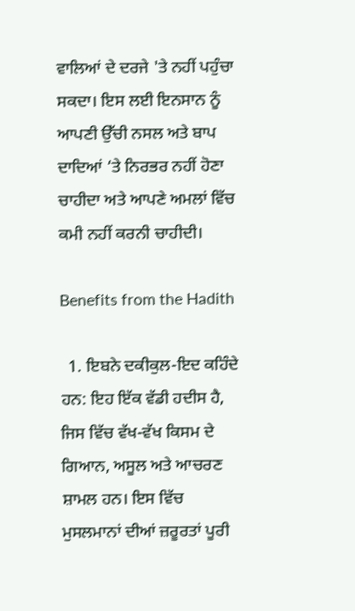ਵਾਲਿਆਂ ਦੇ ਦਰਜੇ 'ਤੇ ਨਹੀਂ ਪਹੁੰਚਾ ਸਕਦਾ। ਇਸ ਲਈ ਇਨਸਾਨ ਨੂੰ ਆਪਣੀ ਉੱਚੀ ਨਸਲ ਅਤੇ ਬਾਪ ਦਾਦਿਆਂ ‘ਤੇ ਨਿਰਭਰ ਨਹੀਂ ਹੋਣਾ ਚਾਹੀਦਾ ਅਤੇ ਆਪਣੇ ਅਮਲਾਂ ਵਿੱਚ ਕਮੀ ਨਹੀਂ ਕਰਨੀ ਚਾਹੀਦੀ।

Benefits from the Hadith

  1. ਇਬਨੇ ਦਕੀਕੁਲ-ਇਦ ਕਹਿੰਦੇ ਹਨ: ਇਹ ਇੱਕ ਵੱਡੀ ਹਦੀਸ ਹੈ, ਜਿਸ ਵਿੱਚ ਵੱਖ-ਵੱਖ ਕਿਸਮ ਦੇ ਗਿਆਨ, ਅਸੂਲ ਅਤੇ ਆਚਰਣ ਸ਼ਾਮਲ ਹਨ। ਇਸ ਵਿੱਚ ਮੁਸਲਮਾਨਾਂ ਦੀਆਂ ਜ਼ਰੂਰਤਾਂ ਪੂਰੀ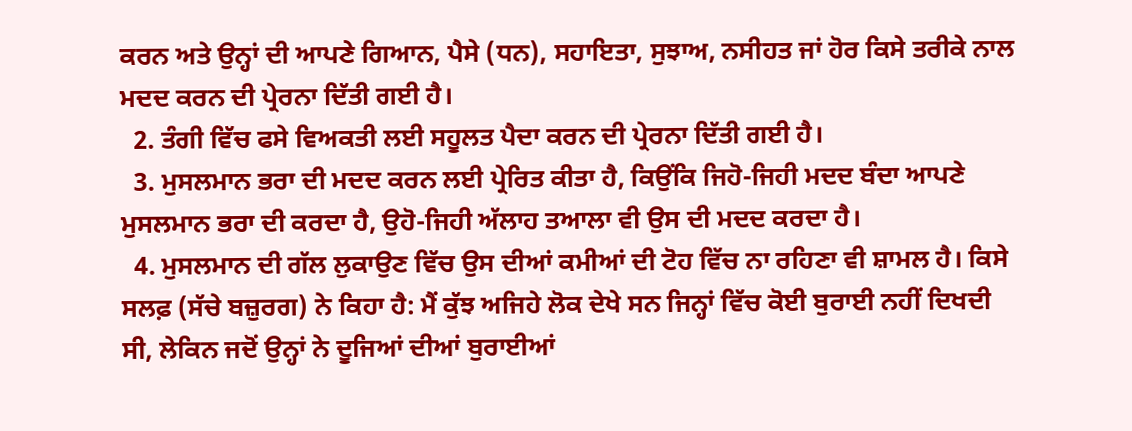ਕਰਨ ਅਤੇ ਉਨ੍ਹਾਂ ਦੀ ਆਪਣੇ ਗਿਆਨ, ਪੈਸੇ (ਧਨ), ਸਹਾਇਤਾ, ਸੁਝਾਅ, ਨਸੀਹਤ ਜਾਂ ਹੋਰ ਕਿਸੇ ਤਰੀਕੇ ਨਾਲ ਮਦਦ ਕਰਨ ਦੀ ਪ੍ਰੇਰਨਾ ਦਿੱਤੀ ਗਈ ਹੈ।
  2. ਤੰਗੀ ਵਿੱਚ ਫਸੇ ਵਿਅਕਤੀ ਲਈ ਸਹੂਲਤ ਪੈਦਾ ਕਰਨ ਦੀ ਪ੍ਰੇਰਨਾ ਦਿੱਤੀ ਗਈ ਹੈ।
  3. ਮੁਸਲਮਾਨ ਭਰਾ ਦੀ ਮਦਦ ਕਰਨ ਲਈ ਪ੍ਰੇਰਿਤ ਕੀਤਾ ਹੈ, ਕਿਉਂਕਿ ਜਿਹੋ-ਜਿਹੀ ਮਦਦ ਬੰਦਾ ਆਪਣੇ ਮੁਸਲਮਾਨ ਭਰਾ ਦੀ ਕਰਦਾ ਹੈ, ਉਹੋ-ਜਿਹੀ ਅੱਲਾਹ ਤਆਲਾ ਵੀ ਉਸ ਦੀ ਮਦਦ ਕਰਦਾ ਹੈ।
  4. ਮੁਸਲਮਾਨ ਦੀ ਗੱਲ ਲੁਕਾਉਣ ਵਿੱਚ ਉਸ ਦੀਆਂ ਕਮੀਆਂ ਦੀ ਟੋਹ ਵਿੱਚ ਨਾ ਰਹਿਣਾ ਵੀ ਸ਼ਾਮਲ ਹੈ। ਕਿਸੇ ਸਲਫ਼ (ਸੱਚੇ ਬਜ਼ੁਰਗ) ਨੇ ਕਿਹਾ ਹੈ: ਮੈਂ ਕੁੱਝ ਅਜਿਹੇ ਲੋਕ ਦੇਖੇ ਸਨ ਜਿਨ੍ਹਾਂ ਵਿੱਚ ਕੋਈ ਬੁਰਾਈ ਨਹੀਂ ਦਿਖਦੀ ਸੀ, ਲੇਕਿਨ ਜਦੋਂ ਉਨ੍ਹਾਂ ਨੇ ਦੂਜਿਆਂ ਦੀਆਂ ਬੁਰਾਈਆਂ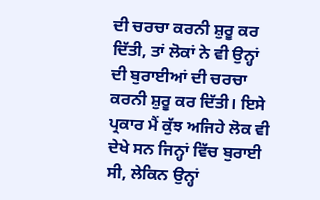ਦੀ ਚਰਚਾ ਕਰਨੀ ਸ਼ੁਰੂ ਕਰ ਦਿੱਤੀ, ਤਾਂ ਲੋਕਾਂ ਨੇ ਵੀ ਉਨ੍ਹਾਂ ਦੀ ਬੁਰਾਈਆਂ ਦੀ ਚਰਚਾ ਕਰਨੀ ਸ਼ੁਰੂ ਕਰ ਦਿੱਤੀ। ਇਸੇ ਪ੍ਰਕਾਰ ਮੈਂ ਕੁੱਝ ਅਜਿਹੇ ਲੋਕ ਵੀ ਦੇਖੇ ਸਨ ਜਿਨ੍ਹਾਂ ਵਿੱਚ ਬੁਰਾਈ ਸੀ, ਲੇਕਿਨ ਉਨ੍ਹਾਂ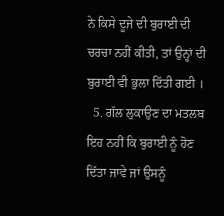ਨੇ ਕਿਸੇ ਦੂਜੇ ਦੀ ਬੁਰਾਈ ਦੀ ਚਰਚਾ ਨਹੀਂ ਕੀਤੀ, ਤਾਂ ਉਨ੍ਹਾਂ ਦੀ ਬੁਰਾਈ ਵੀ ਭੁਲਾ ਦਿੱਤੀ ਗਈ ।
  5. ਗੱਲ ਲੁਕਾਉਣ ਦਾ ਮਤਲਬ ਇਹ ਨਹੀਂ ਕਿ ਬੁਰਾਈ ਨੂੰ ਹੋਣ ਦਿੱਤਾ ਜਾਵੇ ਜਾਂ ਉਸਨੂੰ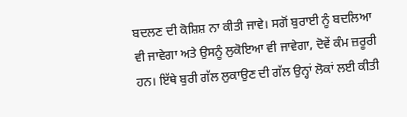ਬਦਲਣ ਦੀ ਕੋਸ਼ਿਸ਼ ਨਾ ਕੀਤੀ ਜਾਵੇ। ਸਗੋਂ ਬੁਰਾਈ ਨੂੰ ਬਦਲਿਆ ਵੀ ਜਾਵੇਗਾ ਅਤੇ ਉਸਨੂੰ ਲੁਕੋਇਆ ਵੀ ਜਾਵੇਗਾ, ਦੋਵੇਂ ਕੰਮ ਜ਼ਰੂਰੀ ਹਨ। ਇੱਥੇ ਬੁਰੀ ਗੱਲ ਲੁਕਾਉਣ ਦੀ ਗੱਲ ਉਨ੍ਹਾਂ ਲੋਕਾਂ ਲਈ ਕੀਤੀ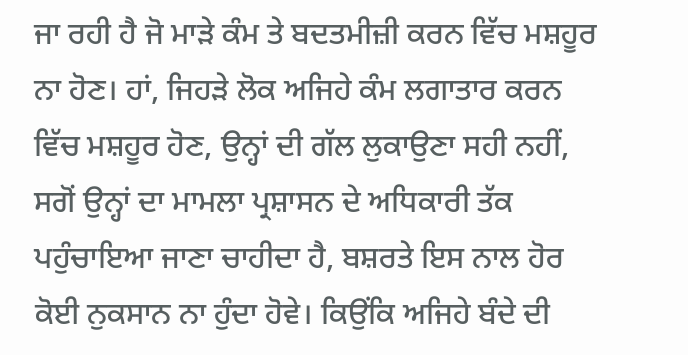ਜਾ ਰਹੀ ਹੈ ਜੋ ਮਾੜੇ ਕੰਮ ਤੇ ਬਦਤਮੀਜ਼ੀ ਕਰਨ ਵਿੱਚ ਮਸ਼ਹੂਰ ਨਾ ਹੋਣ। ਹਾਂ, ਜਿਹੜੇ ਲੋਕ ਅਜਿਹੇ ਕੰਮ ਲਗਾਤਾਰ ਕਰਨ ਵਿੱਚ ਮਸ਼ਹੂਰ ਹੋਣ, ਉਨ੍ਹਾਂ ਦੀ ਗੱਲ ਲੁਕਾਉਣਾ ਸਹੀ ਨਹੀਂ, ਸਗੋਂ ਉਨ੍ਹਾਂ ਦਾ ਮਾਮਲਾ ਪ੍ਰਸ਼ਾਸਨ ਦੇ ਅਧਿਕਾਰੀ ਤੱਕ ਪਹੁੰਚਾਇਆ ਜਾਣਾ ਚਾਹੀਦਾ ਹੈ, ਬਸ਼ਰਤੇ ਇਸ ਨਾਲ ਹੋਰ ਕੋਈ ਨੁਕਸਾਨ ਨਾ ਹੁੰਦਾ ਹੋਵੇ। ਕਿਉਂਕਿ ਅਜਿਹੇ ਬੰਦੇ ਦੀ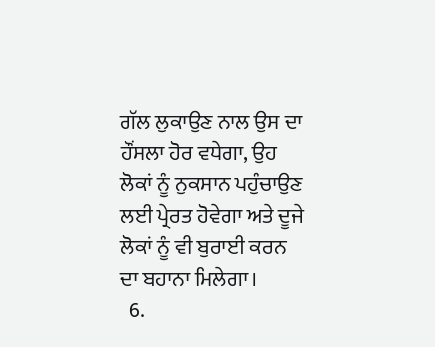ਗੱਲ ਲੁਕਾਉਣ ਨਾਲ ਉਸ ਦਾ ਹੌਂਸਲਾ ਹੋਰ ਵਧੇਗਾ, ਉਹ ਲੋਕਾਂ ਨੂੰ ਨੁਕਸਾਨ ਪਹੁੰਚਾਉਣ ਲਈ ਪ੍ਰੇਰਤ ਹੋਵੇਗਾ ਅਤੇ ਦੂਜੇ ਲੋਕਾਂ ਨੂੰ ਵੀ ਬੁਰਾਈ ਕਰਨ ਦਾ ਬਹਾਨਾ ਮਿਲੇਗਾ।
  6.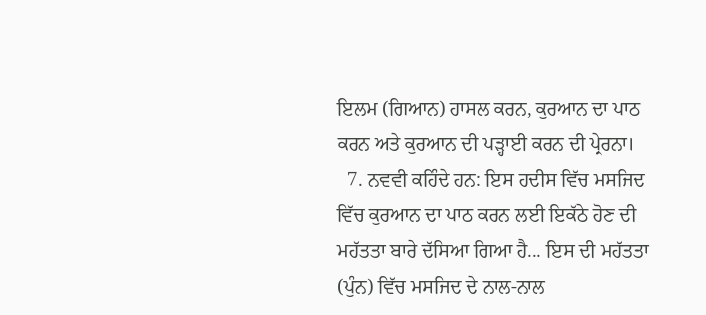ਇਲਮ (ਗਿਆਨ) ਹਾਸਲ ਕਰਨ, ਕੁਰਆਨ ਦਾ ਪਾਠ ਕਰਨ ਅਤੇ ਕੁਰਆਨ ਦੀ ਪੜ੍ਹਾਈ ਕਰਨ ਦੀ ਪ੍ਰੇਰਨਾ।
  7. ਨਵਵੀ ਕਹਿੰਦੇ ਹਨ: ਇਸ ਹਦੀਸ ਵਿੱਚ ਮਸਜਿਦ ਵਿੱਚ ਕੁਰਆਨ ਦਾ ਪਾਠ ਕਰਨ ਲਈ ਇਕੱਠੇ ਹੋਣ ਦੀ ਮਹੱਤਤਾ ਬਾਰੇ ਦੱਸਿਆ ਗਿਆ ਹੈ... ਇਸ ਦੀ ਮਹੱਤਤਾ (ਪੁੰਨ) ਵਿੱਚ ਮਸਜਿਦ ਦੇ ਨਾਲ-ਨਾਲ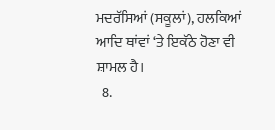ਮਦਰੱਸਿਆਂ (ਸਕੂਲਾਂ), ਹਲਕਿਆਂ ਆਦਿ ਥਾਂਵਾਂ ‘ਤੇ ਇਕੱਠੇ ਹੋਣਾ ਵੀ ਸ਼ਾਮਲ ਹੈ।
  8.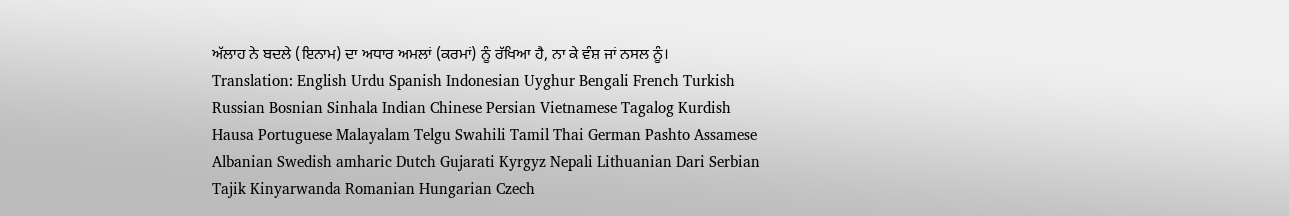ਅੱਲਾਹ ਨੇ ਬਦਲੇ (ਇਨਾਮ) ਦਾ ਅਧਾਰ ਅਮਲਾਂ (ਕਰਮਾਂ) ਨੂੰ ਰੱਖਿਆ ਹੈ, ਨਾ ਕੇ ਵੰਸ਼ ਜਾਂ ਨਸਲ ਨੂੰ।
Translation: English Urdu Spanish Indonesian Uyghur Bengali French Turkish Russian Bosnian Sinhala Indian Chinese Persian Vietnamese Tagalog Kurdish Hausa Portuguese Malayalam Telgu Swahili Tamil Thai German Pashto Assamese Albanian Swedish amharic Dutch Gujarati Kyrgyz Nepali Lithuanian Dari Serbian Tajik Kinyarwanda Romanian Hungarian Czech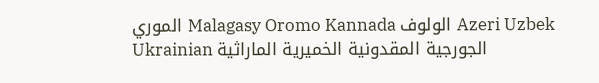الموري Malagasy Oromo Kannada الولوف Azeri Uzbek Ukrainian الجورجية المقدونية الخميرية الماراثية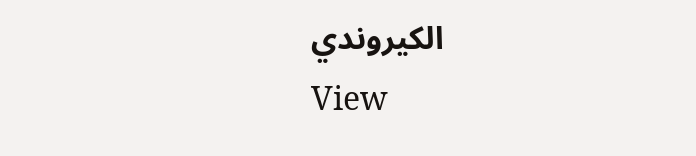الكيروندي
View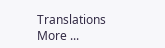Translations
More ...